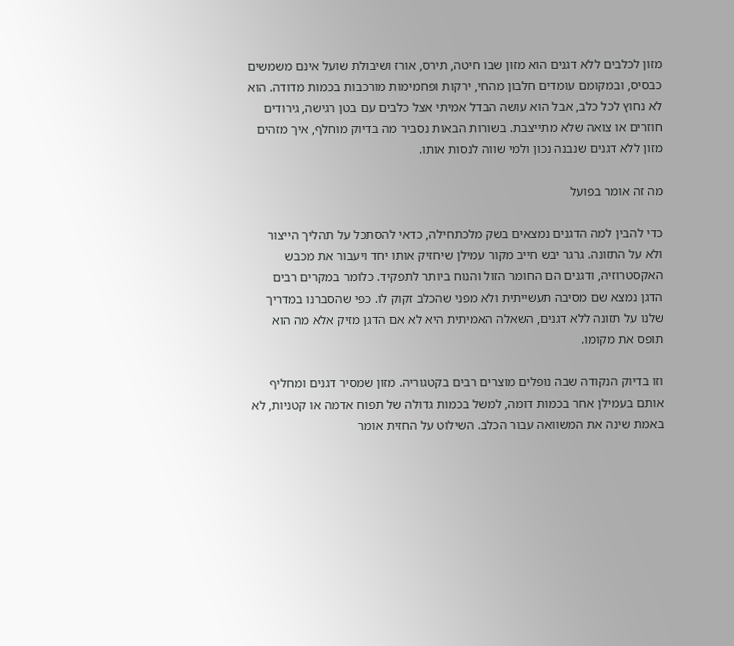מזון לכלבים ללא דגנים הוא מזון שבו חיטה, תירס, אורז ושיבולת שועל אינם משמשים כבסיס, ובמקומם עומדים חלבון מהחי, ירקות ופחמימות מורכבות בכמות מדודה. הוא לא נחוץ לכל כלב, אבל הוא עושה הבדל אמיתי אצל כלבים עם בטן רגישה, גירודים חוזרים או צואה שלא מתייצבת. בשורות הבאות נסביר מה בדיוק מוחלף, איך מזהים מזון ללא דגנים שנבנה נכון ולמי שווה לנסות אותו.

מה זה אומר בפועל

כדי להבין למה הדגנים נמצאים בשק מלכתחילה, כדאי להסתכל על תהליך הייצור ולא על התזונה. גרגר יבש חייב מקור עמילן שיחזיק אותו יחד ויעבור את מכבש האקסטרוזיה, ודגנים הם החומר הזול והנוח ביותר לתפקיד. כלומר במקרים רבים הדגן נמצא שם מסיבה תעשייתית ולא מפני שהכלב זקוק לו. כפי שהסברנו במדריך שלנו על תזונה ללא דגנים, השאלה האמיתית היא לא אם הדגן מזיק אלא מה הוא תופס את מקומו.

וזו בדיוק הנקודה שבה נופלים מוצרים רבים בקטגוריה. מזון שמסיר דגנים ומחליף אותם בעמילן אחר בכמות דומה, למשל בכמות גדולה של תפוח אדמה או קטניות, לא באמת שינה את המשוואה עבור הכלב. השילוט על החזית אומר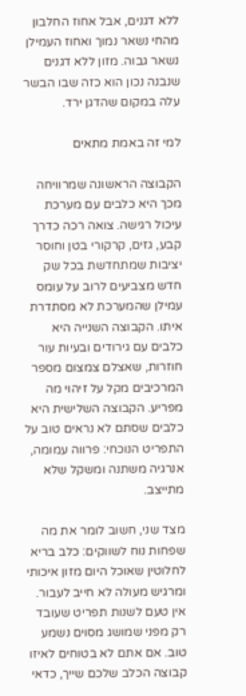ללא דגנים, אבל אחוז החלבון מהחי נשאר נמוך ואחוז העמילן נשאר גבוה. מזון ללא דגנים שנבנה נכון הוא כזה שבו הבשר עלה במקום שהדגן ירד.

למי זה באמת מתאים

הקבוצה הראשונה שמרוויחה מכך היא כלבים עם מערכת עיכול רגישה. צואה רכה כדרך קבע, גזים, קרקורי בטן וחוסר יציבות שמתחדשת בכל שק חדש מצביעים לרוב על עומס עמילן שהמערכת לא מסתדרת איתו. הקבוצה השנייה היא כלבים עם גירודים ובעיות עור חוזרות, שאצלם צמצום מספר המרכיבים מקל על זיהוי מה מפריע. הקבוצה השלישית היא כלבים שסתם לא נראים טוב על התפריט הנוכחי: פרווה עמומה, אנרגיה משתנה ומשקל שלא מתייצב.

מצד שני, חשוב לומר את מה שפחות נוח לשווקים: כלב בריא לחלוטין שאוכל היום מזון איכותי ומרגיש מעולה לא חייב לעבור. אין טעם לשנות תפריט שעובד רק מפני שמושג מסוים נשמע טוב. אם אתם לא בטוחים לאיזו קבוצה הכלב שלכם שייך, כדאי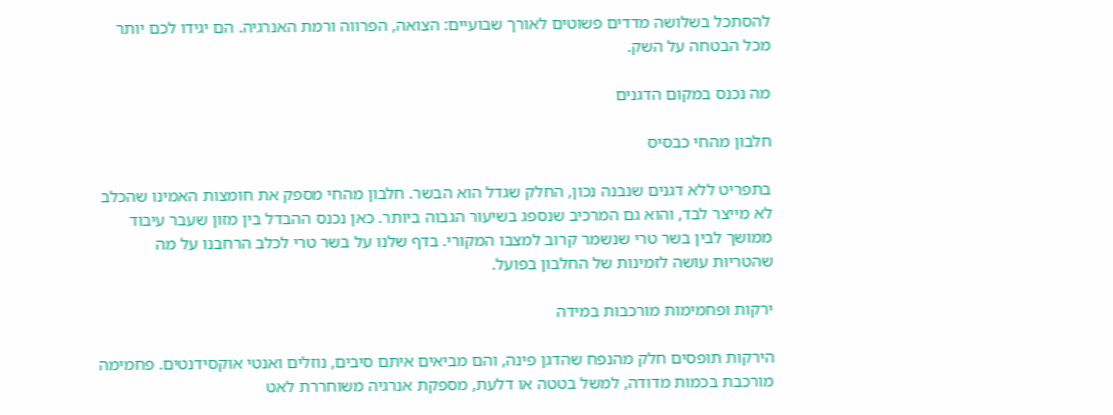להסתכל בשלושה מדדים פשוטים לאורך שבועיים: הצואה, הפרווה ורמת האנרגיה. הם יגידו לכם יותר מכל הבטחה על השק.

מה נכנס במקום הדגנים

חלבון מהחי כבסיס

בתפריט ללא דגנים שנבנה נכון, החלק שגדל הוא הבשר. חלבון מהחי מספק את חומצות האמינו שהכלב לא מייצר לבד, והוא גם המרכיב שנספג בשיעור הגבוה ביותר. כאן נכנס ההבדל בין מזון שעבר עיבוד ממושך לבין בשר טרי שנשמר קרוב למצבו המקורי. בדף שלנו על בשר טרי לכלב הרחבנו על מה שהטריות עושה לזמינות של החלבון בפועל.

ירקות ופחמימות מורכבות במידה

הירקות תופסים חלק מהנפח שהדגן פינה, והם מביאים איתם סיבים, נוזלים ואנטי אוקסידנטים. פחמימה מורכבת בכמות מדודה, למשל בטטה או דלעת, מספקת אנרגיה משוחררת לאט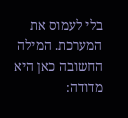בלי לעמוס את המערכת. המילה החשובה כאן היא מדודה: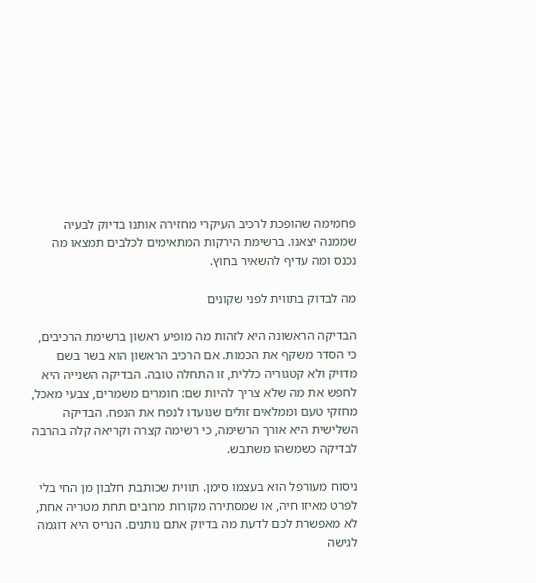פחמימה שהופכת לרכיב העיקרי מחזירה אותנו בדיוק לבעיה שממנה יצאנו. ברשימת הירקות המתאימים לכלבים תמצאו מה נכנס ומה עדיף להשאיר בחוץ.

מה לבדוק בתווית לפני שקונים

הבדיקה הראשונה היא לזהות מה מופיע ראשון ברשימת הרכיבים, כי הסדר משקף את הכמות. אם הרכיב הראשון הוא בשר בשם מדויק ולא קטגוריה כללית, זו התחלה טובה. הבדיקה השנייה היא לחפש את מה שלא צריך להיות שם: חומרים משמרים, צבעי מאכל, מחזקי טעם וממלאים זולים שנועדו לנפח את הנפח. הבדיקה השלישית היא אורך הרשימה, כי רשימה קצרה וקריאה קלה בהרבה לבדיקה כשמשהו משתבש.

ניסוח מעורפל הוא בעצמו סימן. תווית שכותבת חלבון מן החי בלי לפרט מאיזו חיה, או שמסתירה מקורות מרובים תחת מטריה אחת, לא מאפשרת לכם לדעת מה בדיוק אתם נותנים. הנריס היא דוגמה לגישה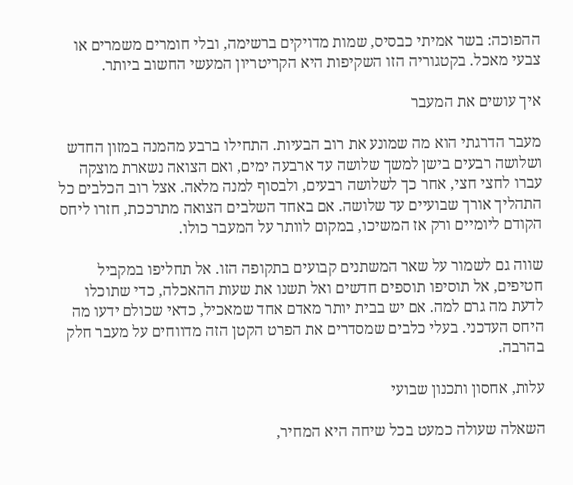ההפוכה: בשר אמיתי כבסיס, שמות מדויקים ברשימה, ובלי חומרים משמרים או צבעי מאכל. בקטגוריה הזו השקיפות היא הקריטריון המעשי החשוב ביותר.

איך עושים את המעבר

מעבר הדרגתי הוא מה שמונע את רוב הבעיות. התחילו ברבע מהמנה במזון החדש ושלושה רבעים בישן למשך שלושה עד ארבעה ימים, ואם הצואה נשארת מוצקה עברו לחצי חצי, אחר כך לשלושה רבעים, ולבסוף למנה מלאה. אצל רוב הכלבים כל התהליך אורך שבועיים עד שלושה. אם באחד השלבים הצואה מתרככת, חזרו ליחס הקודם ליומיים ורק אז המשיכו, במקום לוותר על המעבר כולו.

שווה גם לשמור על שאר המשתנים קבועים בתקופה הזו. אל תחליפו במקביל חטיפים, אל תוסיפו תוספים חדשים ואל תשנו את שעות ההאכלה, כדי שתוכלו לדעת מה גרם למה. אם יש בבית יותר מאדם אחד שמאכיל, כדאי שכולם ידעו מה היחס העדכני. בעלי כלבים שמסדרים את הפרט הקטן הזה מדווחים על מעבר חלק בהרבה.

עלות, אחסון ותכנון שבועי

השאלה שעולה כמעט בכל שיחה היא המחיר,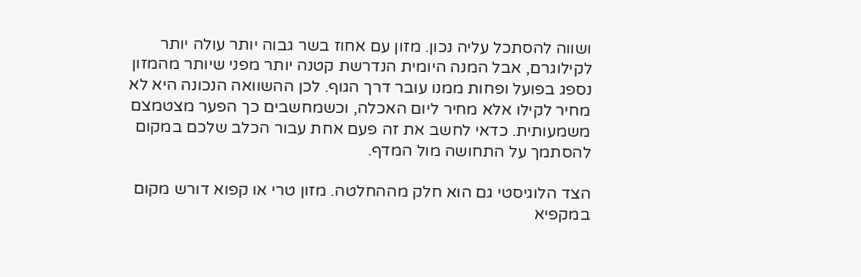ושווה להסתכל עליה נכון. מזון עם אחוז בשר גבוה יותר עולה יותר לקילוגרם, אבל המנה היומית הנדרשת קטנה יותר מפני שיותר מהמזון נספג בפועל ופחות ממנו עובר דרך הגוף. לכן ההשוואה הנכונה היא לא מחיר לקילו אלא מחיר ליום האכלה, וכשמחשבים כך הפער מצטמצם משמעותית. כדאי לחשב את זה פעם אחת עבור הכלב שלכם במקום להסתמך על התחושה מול המדף.

הצד הלוגיסטי גם הוא חלק מההחלטה. מזון טרי או קפוא דורש מקום במקפיא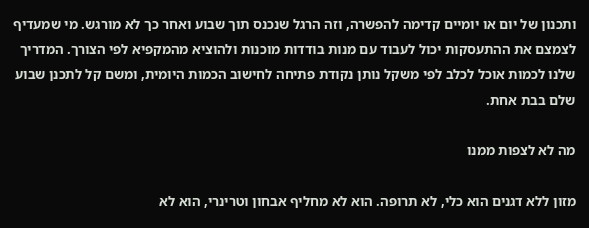ותכנון של יום או יומיים קדימה להפשרה, וזה הרגל שנכנס תוך שבוע ואחר כך לא מורגש. מי שמעדיף לצמצם את ההתעסקות יכול לעבוד עם מנות בודדות מוכנות ולהוציא מהמקפיא לפי הצורך. המדריך שלנו לכמות אוכל לכלב לפי משקל נותן נקודת פתיחה לחישוב הכמות היומית, ומשם קל לתכנן שבוע שלם בבת אחת.

מה לא לצפות ממנו

מזון ללא דגנים הוא כלי, לא תרופה. הוא לא מחליף אבחון וטרינרי, הוא לא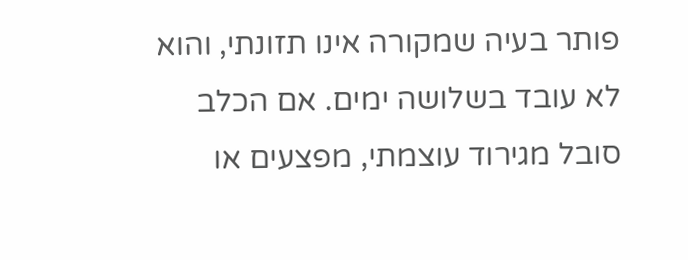פותר בעיה שמקורה אינו תזונתי, והוא לא עובד בשלושה ימים. אם הכלב סובל מגירוד עוצמתי, מפצעים או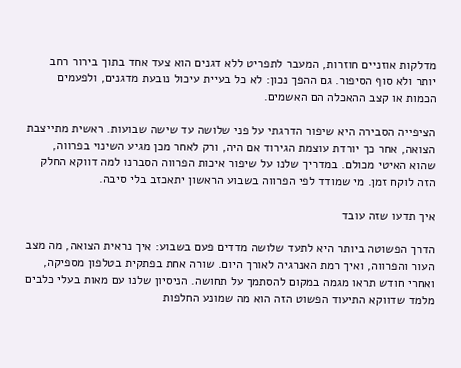מדלקות אוזניים חוזרות, המעבר לתפריט ללא דגנים הוא צעד אחד בתוך בירור רחב יותר ולא סוף הסיפור. גם ההפך נכון: לא כל בעיית עיכול נובעת מדגנים, ולפעמים הכמות או קצב ההאכלה הם האשמים.

הציפייה הסבירה היא שיפור הדרגתי על פני שלושה עד שישה שבועות. ראשית מתייצבת הצואה, אחר כך יורדת עוצמת הגירוד אם היה, ורק לאחר מכן מגיע השינוי בפרווה, שהוא האיטי מכולם. במדריך שלנו על שיפור איכות הפרווה הסברנו למה דווקא החלק הזה לוקח זמן. מי שמודד לפי הפרווה בשבוע הראשון יתאכזב בלי סיבה.

איך תדעו שזה עובד

הדרך הפשוטה ביותר היא לתעד שלושה מדדים פעם בשבוע: איך נראית הצואה, מה מצב העור והפרווה, ואיך רמת האנרגיה לאורך היום. שורה אחת בפתקית בטלפון מספיקה, ואחרי חודש תראו מגמה במקום להסתמך על תחושה. הניסיון שלנו עם מאות בעלי כלבים מלמד שדווקא התיעוד הפשוט הזה הוא מה שמונע החלפות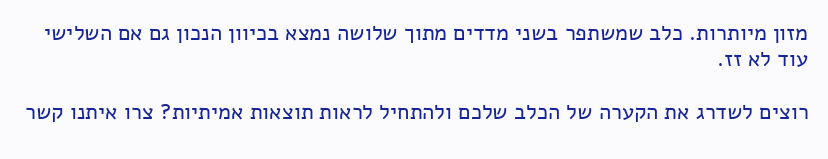מזון מיותרות. כלב שמשתפר בשני מדדים מתוך שלושה נמצא בכיוון הנכון גם אם השלישי עוד לא זז.

רוצים לשדרג את הקערה של הכלב שלכם ולהתחיל לראות תוצאות אמיתיות? צרו איתנו קשר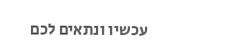עכשיו ונתאים לכם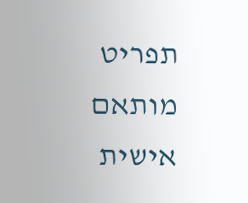תפריט מותאם אישית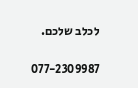לכלב שלכם.

077-2309987